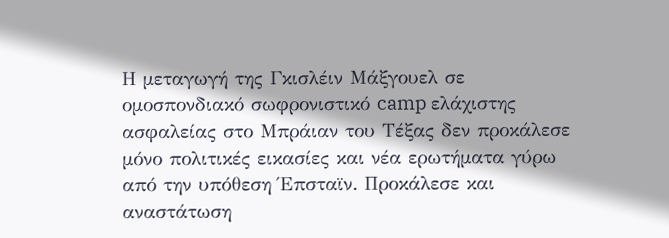Η μεταγωγή της Γκισλέιν Μάξγουελ σε ομοσπονδιακό σωφρονιστικό camp ελάχιστης ασφαλείας στο Μπράιαν του Τέξας δεν προκάλεσε μόνο πολιτικές εικασίες και νέα ερωτήματα γύρω από την υπόθεση Έπσταϊν. Προκάλεσε και αναστάτωση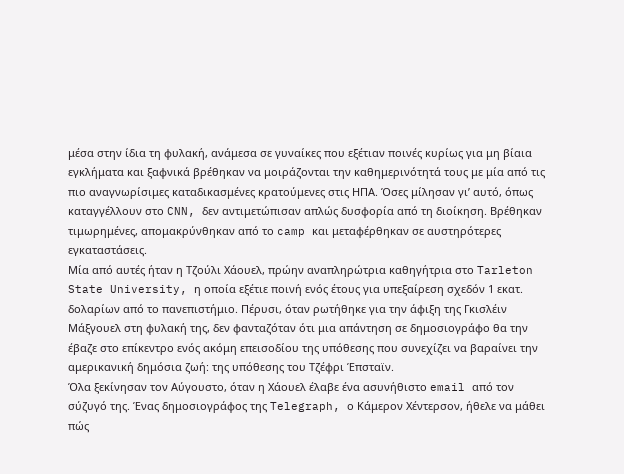μέσα στην ίδια τη φυλακή, ανάμεσα σε γυναίκες που εξέτιαν ποινές κυρίως για μη βίαια εγκλήματα και ξαφνικά βρέθηκαν να μοιράζονται την καθημερινότητά τους με μία από τις πιο αναγνωρίσιμες καταδικασμένες κρατούμενες στις ΗΠΑ. Όσες μίλησαν γι’ αυτό, όπως καταγγέλλουν στο CNN, δεν αντιμετώπισαν απλώς δυσφορία από τη διοίκηση. Βρέθηκαν τιμωρημένες, απομακρύνθηκαν από το camp και μεταφέρθηκαν σε αυστηρότερες εγκαταστάσεις.
Μία από αυτές ήταν η Τζούλι Χάουελ, πρώην αναπληρώτρια καθηγήτρια στο Tarleton State University, η οποία εξέτιε ποινή ενός έτους για υπεξαίρεση σχεδόν 1 εκατ. δολαρίων από το πανεπιστήμιο. Πέρυσι, όταν ρωτήθηκε για την άφιξη της Γκισλέιν Μάξγουελ στη φυλακή της, δεν φανταζόταν ότι μια απάντηση σε δημοσιογράφο θα την έβαζε στο επίκεντρο ενός ακόμη επεισοδίου της υπόθεσης που συνεχίζει να βαραίνει την αμερικανική δημόσια ζωή: της υπόθεσης του Τζέφρι Έπσταϊν.
Όλα ξεκίνησαν τον Αύγουστο, όταν η Χάουελ έλαβε ένα ασυνήθιστο email από τον σύζυγό της. Ένας δημοσιογράφος της Telegraph, ο Κάμερον Χέντερσον, ήθελε να μάθει πώς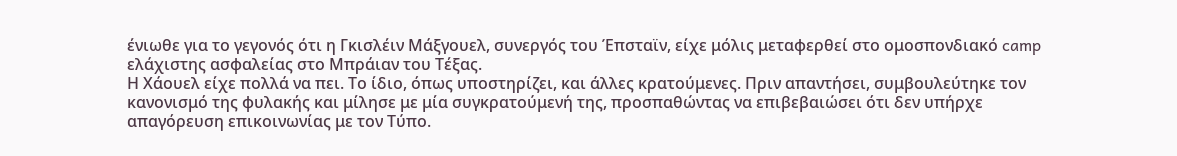ένιωθε για το γεγονός ότι η Γκισλέιν Μάξγουελ, συνεργός του Έπσταϊν, είχε μόλις μεταφερθεί στο ομοσπονδιακό camp ελάχιστης ασφαλείας στο Μπράιαν του Τέξας.
Η Χάουελ είχε πολλά να πει. Το ίδιο, όπως υποστηρίζει, και άλλες κρατούμενες. Πριν απαντήσει, συμβουλεύτηκε τον κανονισμό της φυλακής και μίλησε με μία συγκρατούμενή της, προσπαθώντας να επιβεβαιώσει ότι δεν υπήρχε απαγόρευση επικοινωνίας με τον Τύπο.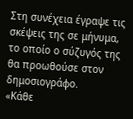Στη συνέχεια έγραψε τις σκέψεις της σε μήνυμα, το οποίο ο σύζυγός της θα προωθούσε στον δημοσιογράφο.
«Κάθε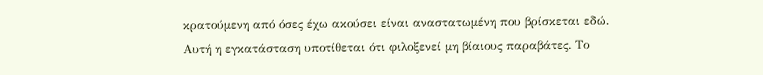κρατούμενη από όσες έχω ακούσει είναι αναστατωμένη που βρίσκεται εδώ. Αυτή η εγκατάσταση υποτίθεται ότι φιλοξενεί μη βίαιους παραβάτες. Το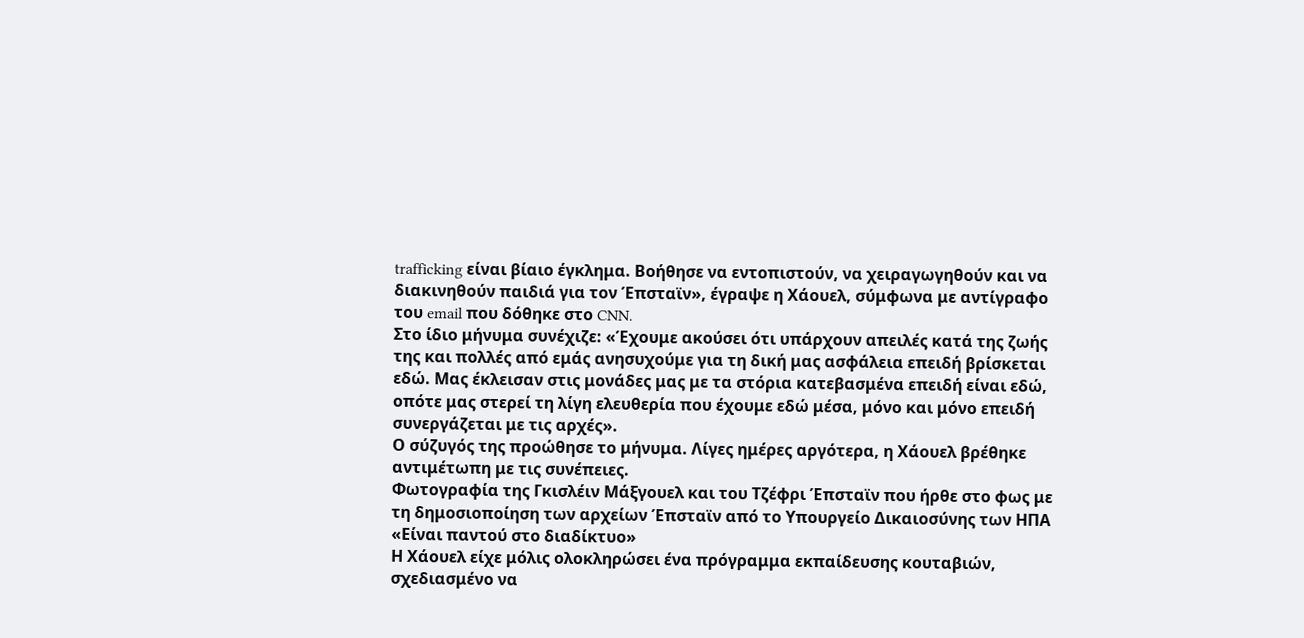trafficking είναι βίαιο έγκλημα. Βοήθησε να εντοπιστούν, να χειραγωγηθούν και να διακινηθούν παιδιά για τον Έπσταϊν», έγραψε η Χάουελ, σύμφωνα με αντίγραφο του email που δόθηκε στο CNN.
Στο ίδιο μήνυμα συνέχιζε: «Έχουμε ακούσει ότι υπάρχουν απειλές κατά της ζωής της και πολλές από εμάς ανησυχούμε για τη δική μας ασφάλεια επειδή βρίσκεται εδώ. Μας έκλεισαν στις μονάδες μας με τα στόρια κατεβασμένα επειδή είναι εδώ, οπότε μας στερεί τη λίγη ελευθερία που έχουμε εδώ μέσα, μόνο και μόνο επειδή συνεργάζεται με τις αρχές».
Ο σύζυγός της προώθησε το μήνυμα. Λίγες ημέρες αργότερα, η Χάουελ βρέθηκε αντιμέτωπη με τις συνέπειες.
Φωτογραφία της Γκισλέιν Μάξγουελ και του Τζέφρι Έπσταϊν που ήρθε στο φως με τη δημοσιοποίηση των αρχείων Έπσταϊν από το Υπουργείο Δικαιοσύνης των ΗΠΑ
«Είναι παντού στο διαδίκτυο»
Η Χάουελ είχε μόλις ολοκληρώσει ένα πρόγραμμα εκπαίδευσης κουταβιών, σχεδιασμένο να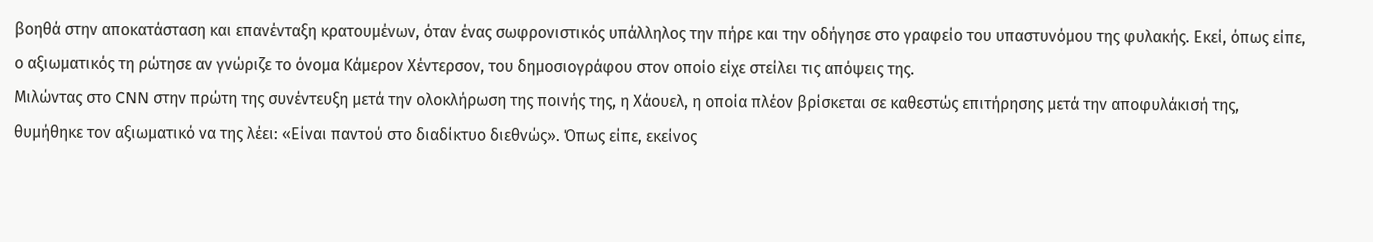βοηθά στην αποκατάσταση και επανένταξη κρατουμένων, όταν ένας σωφρονιστικός υπάλληλος την πήρε και την οδήγησε στο γραφείο του υπαστυνόμου της φυλακής. Εκεί, όπως είπε, ο αξιωματικός τη ρώτησε αν γνώριζε το όνομα Κάμερον Χέντερσον, του δημοσιογράφου στον οποίο είχε στείλει τις απόψεις της.
Μιλώντας στο CNN στην πρώτη της συνέντευξη μετά την ολοκλήρωση της ποινής της, η Χάουελ, η οποία πλέον βρίσκεται σε καθεστώς επιτήρησης μετά την αποφυλάκισή της, θυμήθηκε τον αξιωματικό να της λέει: «Είναι παντού στο διαδίκτυο διεθνώς». Όπως είπε, εκείνος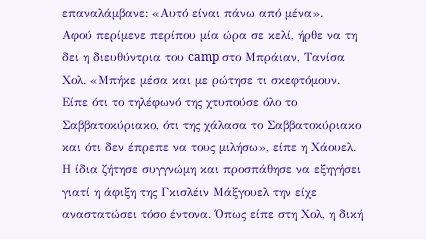επαναλάμβανε: «Αυτό είναι πάνω από μένα».
Αφού περίμενε περίπου μία ώρα σε κελί, ήρθε να τη δει η διευθύντρια του camp στο Μπράιαν, Τανίσα Χολ. «Μπήκε μέσα και με ρώτησε τι σκεφτόμουν. Είπε ότι το τηλέφωνό της χτυπούσε όλο το Σαββατοκύριακο, ότι της χάλασα το Σαββατοκύριακο και ότι δεν έπρεπε να τους μιλήσω», είπε η Χάουελ.
Η ίδια ζήτησε συγγνώμη και προσπάθησε να εξηγήσει γιατί η άφιξη της Γκισλέιν Μάξγουελ την είχε αναστατώσει τόσο έντονα. Όπως είπε στη Χολ, η δική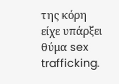της κόρη είχε υπάρξει θύμα sex trafficking.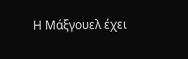Η Μάξγουελ έχει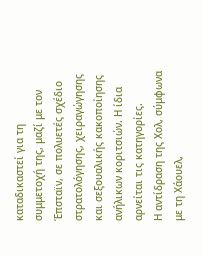καταδικαστεί για τη συμμετοχή της, μαζί με τον Έπσταϊν, σε πολυετές σχέδιο στρατολόγησης, χειραγώγησης και σεξουαλικής κακοποίησης ανήλικων κοριτσιών. Η ίδια αρνείται τις κατηγορίες.
Η αντίδραση της Χολ, σύμφωνα με τη Χάουελ,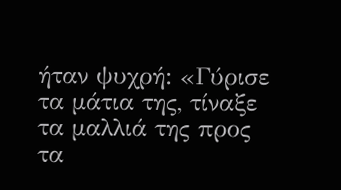ήταν ψυχρή: «Γύρισε τα μάτια της, τίναξε τα μαλλιά της προς τα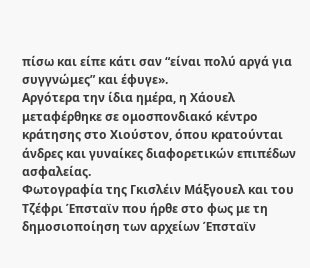πίσω και είπε κάτι σαν “είναι πολύ αργά για συγγνώμες” και έφυγε».
Αργότερα την ίδια ημέρα, η Χάουελ μεταφέρθηκε σε ομοσπονδιακό κέντρο κράτησης στο Χιούστον, όπου κρατούνται άνδρες και γυναίκες διαφορετικών επιπέδων ασφαλείας.
Φωτογραφία της Γκισλέιν Μάξγουελ και του Τζέφρι Έπσταϊν που ήρθε στο φως με τη δημοσιοποίηση των αρχείων Έπσταϊν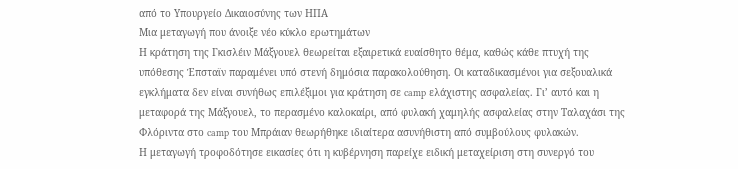από το Υπουργείο Δικαιοσύνης των ΗΠΑ
Μια μεταγωγή που άνοιξε νέο κύκλο ερωτημάτων
Η κράτηση της Γκισλέιν Μάξγουελ θεωρείται εξαιρετικά ευαίσθητο θέμα, καθώς κάθε πτυχή της υπόθεσης Έπσταϊν παραμένει υπό στενή δημόσια παρακολούθηση. Οι καταδικασμένοι για σεξουαλικά εγκλήματα δεν είναι συνήθως επιλέξιμοι για κράτηση σε camp ελάχιστης ασφαλείας. Γι’ αυτό και η μεταφορά της Μάξγουελ, το περασμένο καλοκαίρι, από φυλακή χαμηλής ασφαλείας στην Ταλαχάσι της Φλόριντα στο camp του Μπράιαν θεωρήθηκε ιδιαίτερα ασυνήθιστη από συμβούλους φυλακών.
Η μεταγωγή τροφοδότησε εικασίες ότι η κυβέρνηση παρείχε ειδική μεταχείριση στη συνεργό του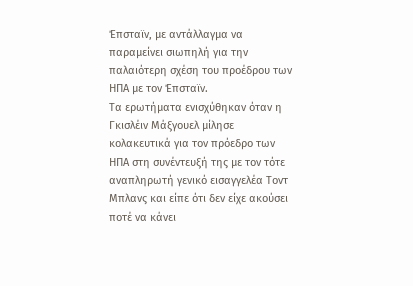Έπσταϊν, με αντάλλαγμα να παραμείνει σιωπηλή για την παλαιότερη σχέση του προέδρου των ΗΠΑ με τον Έπσταϊν.
Τα ερωτήματα ενισχύθηκαν όταν η Γκισλέιν Μάξγουελ μίλησε κολακευτικά για τον πρόεδρο των ΗΠΑ στη συνέντευξή της με τον τότε αναπληρωτή γενικό εισαγγελέα Τοντ Μπλανς και είπε ότι δεν είχε ακούσει ποτέ να κάνει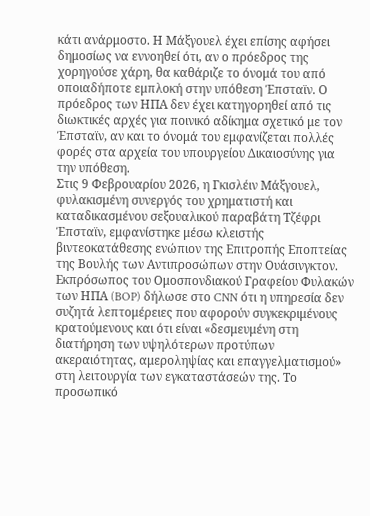κάτι ανάρμοστο. Η Μάξγουελ έχει επίσης αφήσει δημοσίως να εννοηθεί ότι, αν ο πρόεδρος της χορηγούσε χάρη, θα καθάριζε το όνομά του από οποιαδήποτε εμπλοκή στην υπόθεση Έπσταϊν. Ο πρόεδρος των ΗΠΑ δεν έχει κατηγορηθεί από τις διωκτικές αρχές για ποινικό αδίκημα σχετικό με τον Έπσταϊν, αν και το όνομά του εμφανίζεται πολλές φορές στα αρχεία του υπουργείου Δικαιοσύνης για την υπόθεση.
Στις 9 Φεβρουαρίου 2026, η Γκισλέιν Μάξγουελ, φυλακισμένη συνεργός του χρηματιστή και καταδικασμένου σεξουαλικού παραβάτη Τζέφρι Έπσταϊν, εμφανίστηκε μέσω κλειστής βιντεοκατάθεσης ενώπιον της Επιτροπής Εποπτείας της Βουλής των Αντιπροσώπων στην Ουάσινγκτον.
Εκπρόσωπος του Ομοσπονδιακού Γραφείου Φυλακών των ΗΠΑ (BOP) δήλωσε στο CNN ότι η υπηρεσία δεν συζητά λεπτομέρειες που αφορούν συγκεκριμένους κρατούμενους και ότι είναι «δεσμευμένη στη διατήρηση των υψηλότερων προτύπων ακεραιότητας, αμεροληψίας και επαγγελματισμού» στη λειτουργία των εγκαταστάσεών της. Το προσωπικό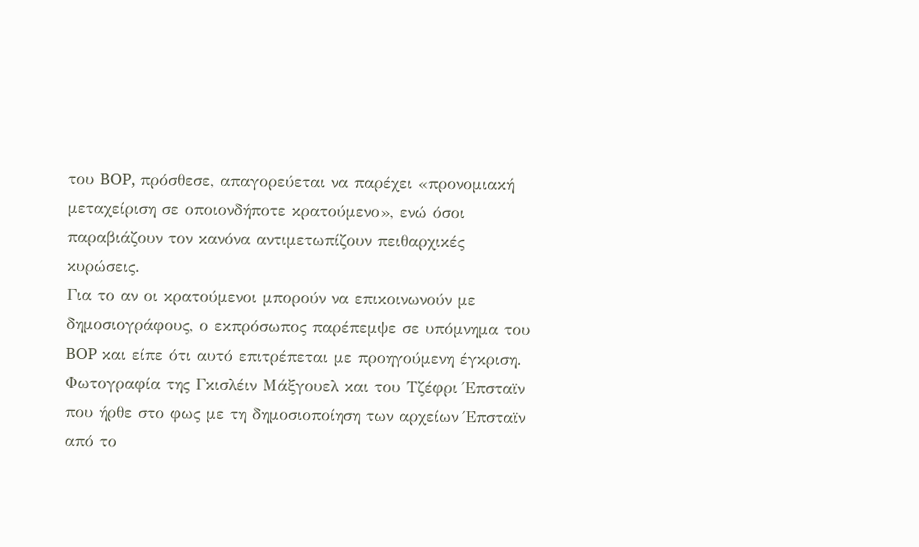του BOP, πρόσθεσε, απαγορεύεται να παρέχει «προνομιακή μεταχείριση σε οποιονδήποτε κρατούμενο», ενώ όσοι παραβιάζουν τον κανόνα αντιμετωπίζουν πειθαρχικές κυρώσεις.
Για το αν οι κρατούμενοι μπορούν να επικοινωνούν με δημοσιογράφους, ο εκπρόσωπος παρέπεμψε σε υπόμνημα του BOP και είπε ότι αυτό επιτρέπεται με προηγούμενη έγκριση.
Φωτογραφία της Γκισλέιν Μάξγουελ και του Τζέφρι Έπσταϊν που ήρθε στο φως με τη δημοσιοποίηση των αρχείων Έπσταϊν από το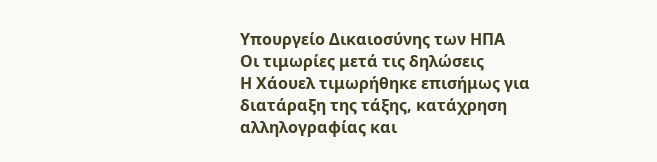Υπουργείο Δικαιοσύνης των ΗΠΑ
Οι τιμωρίες μετά τις δηλώσεις
Η Χάουελ τιμωρήθηκε επισήμως για διατάραξη της τάξης, κατάχρηση αλληλογραφίας και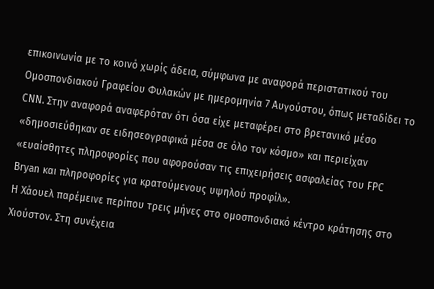επικοινωνία με το κοινό χωρίς άδεια, σύμφωνα με αναφορά περιστατικού του Ομοσπονδιακού Γραφείου Φυλακών με ημερομηνία 7 Αυγούστου, όπως μεταδίδει το CNN. Στην αναφορά αναφερόταν ότι όσα είχε μεταφέρει στο βρετανικό μέσο «δημοσιεύθηκαν σε ειδησεογραφικά μέσα σε όλο τον κόσμο» και περιείχαν «ευαίσθητες πληροφορίες που αφορούσαν τις επιχειρήσεις ασφαλείας του FPC Bryan και πληροφορίες για κρατούμενους υψηλού προφίλ».
Η Χάουελ παρέμεινε περίπου τρεις μήνες στο ομοσπονδιακό κέντρο κράτησης στο Χιούστον. Στη συνέχεια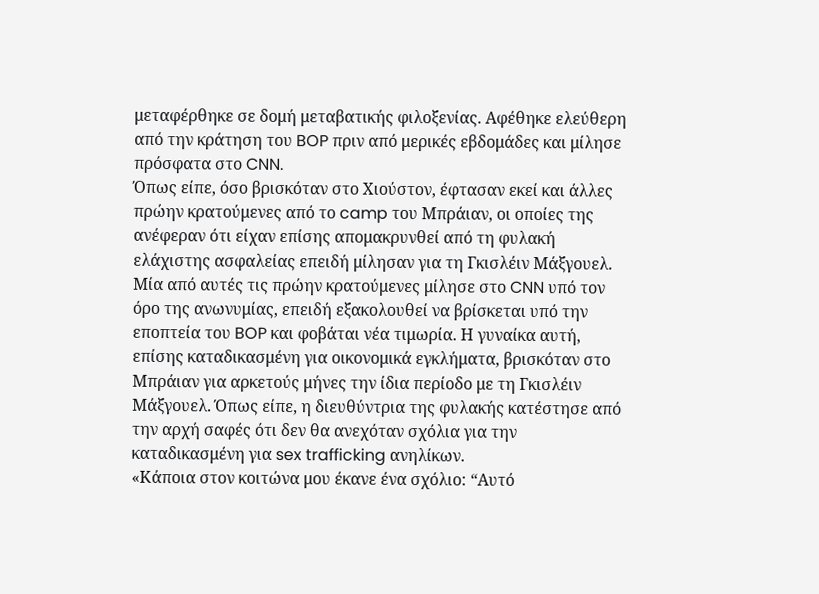μεταφέρθηκε σε δομή μεταβατικής φιλοξενίας. Αφέθηκε ελεύθερη από την κράτηση του BOP πριν από μερικές εβδομάδες και μίλησε πρόσφατα στο CNN.
Όπως είπε, όσο βρισκόταν στο Χιούστον, έφτασαν εκεί και άλλες πρώην κρατούμενες από το camp του Μπράιαν, οι οποίες της ανέφεραν ότι είχαν επίσης απομακρυνθεί από τη φυλακή ελάχιστης ασφαλείας επειδή μίλησαν για τη Γκισλέιν Μάξγουελ.
Μία από αυτές τις πρώην κρατούμενες μίλησε στο CNN υπό τον όρο της ανωνυμίας, επειδή εξακολουθεί να βρίσκεται υπό την εποπτεία του BOP και φοβάται νέα τιμωρία. Η γυναίκα αυτή, επίσης καταδικασμένη για οικονομικά εγκλήματα, βρισκόταν στο Μπράιαν για αρκετούς μήνες την ίδια περίοδο με τη Γκισλέιν Μάξγουελ. Όπως είπε, η διευθύντρια της φυλακής κατέστησε από την αρχή σαφές ότι δεν θα ανεχόταν σχόλια για την καταδικασμένη για sex trafficking ανηλίκων.
«Κάποια στον κοιτώνα μου έκανε ένα σχόλιο: “Αυτό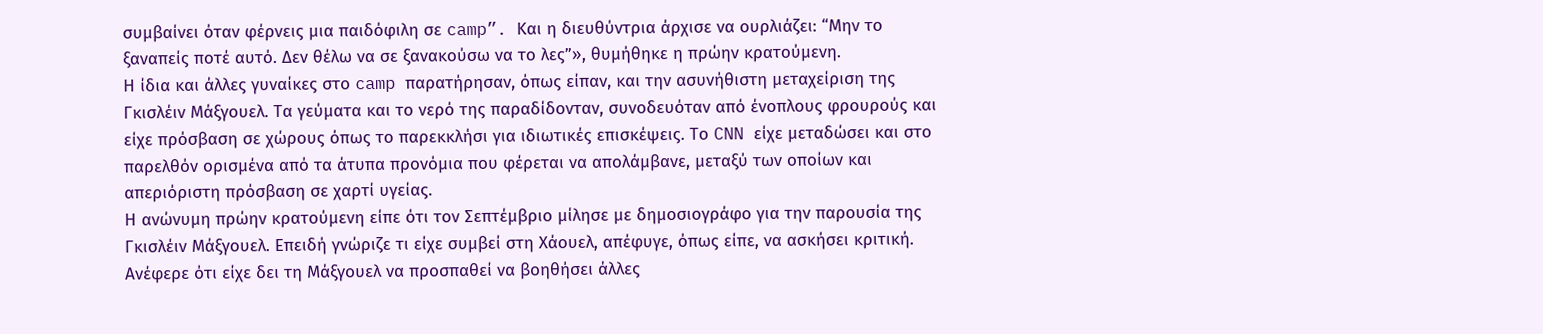συμβαίνει όταν φέρνεις μια παιδόφιλη σε camp”. Και η διευθύντρια άρχισε να ουρλιάζει: “Μην το ξαναπείς ποτέ αυτό. Δεν θέλω να σε ξανακούσω να το λες”», θυμήθηκε η πρώην κρατούμενη.
Η ίδια και άλλες γυναίκες στο camp παρατήρησαν, όπως είπαν, και την ασυνήθιστη μεταχείριση της Γκισλέιν Μάξγουελ. Τα γεύματα και το νερό της παραδίδονταν, συνοδευόταν από ένοπλους φρουρούς και είχε πρόσβαση σε χώρους όπως το παρεκκλήσι για ιδιωτικές επισκέψεις. Το CNN είχε μεταδώσει και στο παρελθόν ορισμένα από τα άτυπα προνόμια που φέρεται να απολάμβανε, μεταξύ των οποίων και απεριόριστη πρόσβαση σε χαρτί υγείας.
Η ανώνυμη πρώην κρατούμενη είπε ότι τον Σεπτέμβριο μίλησε με δημοσιογράφο για την παρουσία της Γκισλέιν Μάξγουελ. Επειδή γνώριζε τι είχε συμβεί στη Χάουελ, απέφυγε, όπως είπε, να ασκήσει κριτική. Ανέφερε ότι είχε δει τη Μάξγουελ να προσπαθεί να βοηθήσει άλλες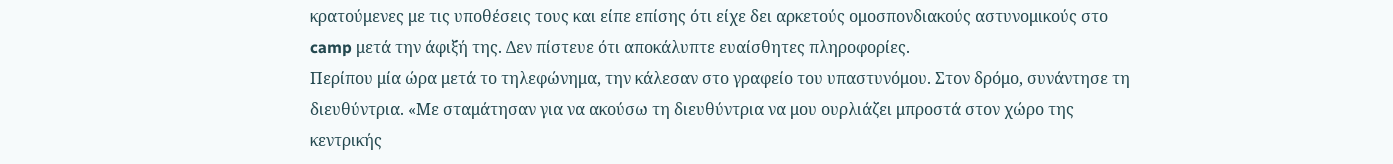κρατούμενες με τις υποθέσεις τους και είπε επίσης ότι είχε δει αρκετούς ομοσπονδιακούς αστυνομικούς στο camp μετά την άφιξή της. Δεν πίστευε ότι αποκάλυπτε ευαίσθητες πληροφορίες.
Περίπου μία ώρα μετά το τηλεφώνημα, την κάλεσαν στο γραφείο του υπαστυνόμου. Στον δρόμο, συνάντησε τη διευθύντρια. «Με σταμάτησαν για να ακούσω τη διευθύντρια να μου ουρλιάζει μπροστά στον χώρο της κεντρικής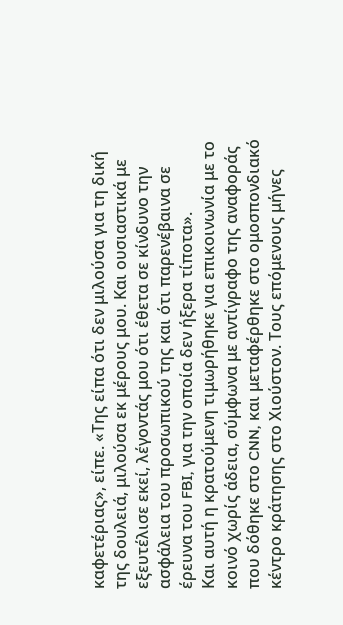καφετέριας», είπε. «Της είπα ότι δεν μιλούσα για τη δική της δουλειά, μιλούσα εκ μέρους μου. Και ουσιαστικά με εξευτέλισε εκεί, λέγοντάς μου ότι έθετα σε κίνδυνο την ασφάλεια του προσωπικού της και ότι παρενέβαινα σε έρευνα του FBI, για την οποία δεν ήξερα τίποτα».
Και αυτή η κρατούμενη τιμωρήθηκε για επικοινωνία με το κοινό χωρίς άδεια, σύμφωνα με αντίγραφο της αναφοράς που δόθηκε στο CNN, και μεταφέρθηκε στο ομοσπονδιακό κέντρο κράτησης στο Χιούστον. Τους επόμενους μήνες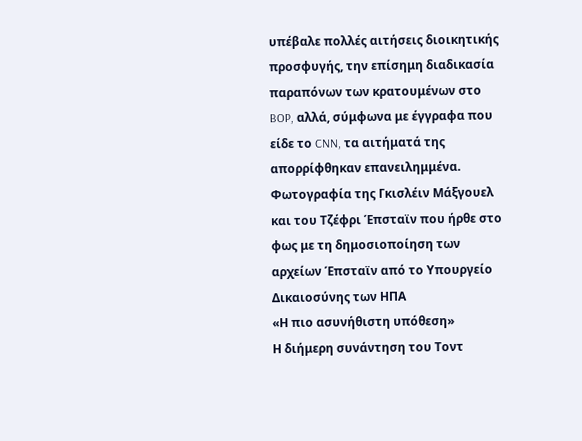υπέβαλε πολλές αιτήσεις διοικητικής προσφυγής, την επίσημη διαδικασία παραπόνων των κρατουμένων στο BOP, αλλά, σύμφωνα με έγγραφα που είδε το CNN, τα αιτήματά της απορρίφθηκαν επανειλημμένα.
Φωτογραφία της Γκισλέιν Μάξγουελ και του Τζέφρι Έπσταϊν που ήρθε στο φως με τη δημοσιοποίηση των αρχείων Έπσταϊν από το Υπουργείο Δικαιοσύνης των ΗΠΑ
«Η πιο ασυνήθιστη υπόθεση»
Η διήμερη συνάντηση του Τοντ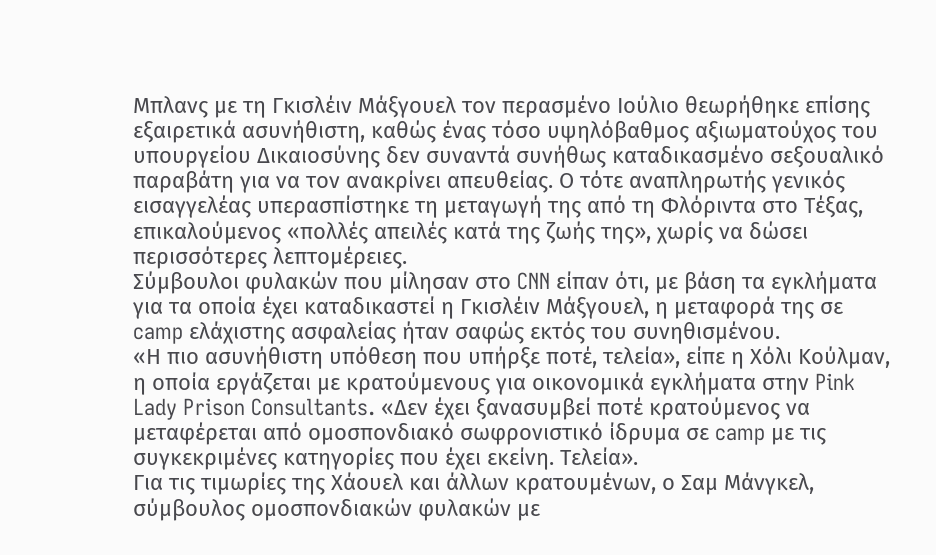Μπλανς με τη Γκισλέιν Μάξγουελ τον περασμένο Ιούλιο θεωρήθηκε επίσης εξαιρετικά ασυνήθιστη, καθώς ένας τόσο υψηλόβαθμος αξιωματούχος του υπουργείου Δικαιοσύνης δεν συναντά συνήθως καταδικασμένο σεξουαλικό παραβάτη για να τον ανακρίνει απευθείας. Ο τότε αναπληρωτής γενικός εισαγγελέας υπερασπίστηκε τη μεταγωγή της από τη Φλόριντα στο Τέξας, επικαλούμενος «πολλές απειλές κατά της ζωής της», χωρίς να δώσει περισσότερες λεπτομέρειες.
Σύμβουλοι φυλακών που μίλησαν στο CNN είπαν ότι, με βάση τα εγκλήματα για τα οποία έχει καταδικαστεί η Γκισλέιν Μάξγουελ, η μεταφορά της σε camp ελάχιστης ασφαλείας ήταν σαφώς εκτός του συνηθισμένου.
«Η πιο ασυνήθιστη υπόθεση που υπήρξε ποτέ, τελεία», είπε η Χόλι Κούλμαν, η οποία εργάζεται με κρατούμενους για οικονομικά εγκλήματα στην Pink Lady Prison Consultants. «Δεν έχει ξανασυμβεί ποτέ κρατούμενος να μεταφέρεται από ομοσπονδιακό σωφρονιστικό ίδρυμα σε camp με τις συγκεκριμένες κατηγορίες που έχει εκείνη. Τελεία».
Για τις τιμωρίες της Χάουελ και άλλων κρατουμένων, ο Σαμ Μάνγκελ, σύμβουλος ομοσπονδιακών φυλακών με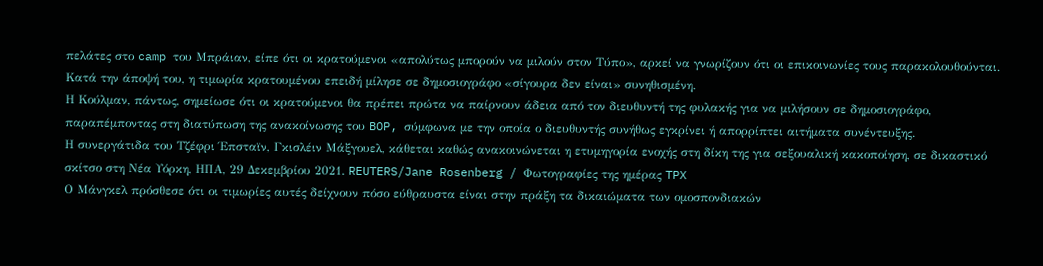πελάτες στο camp του Μπράιαν, είπε ότι οι κρατούμενοι «απολύτως μπορούν να μιλούν στον Τύπο», αρκεί να γνωρίζουν ότι οι επικοινωνίες τους παρακολουθούνται. Κατά την άποψή του, η τιμωρία κρατουμένου επειδή μίλησε σε δημοσιογράφο «σίγουρα δεν είναι» συνηθισμένη.
Η Κούλμαν, πάντως, σημείωσε ότι οι κρατούμενοι θα πρέπει πρώτα να παίρνουν άδεια από τον διευθυντή της φυλακής για να μιλήσουν σε δημοσιογράφο, παραπέμποντας στη διατύπωση της ανακοίνωσης του BOP, σύμφωνα με την οποία ο διευθυντής συνήθως εγκρίνει ή απορρίπτει αιτήματα συνέντευξης.
Η συνεργάτιδα του Τζέφρι Έπσταϊν, Γκισλέιν Μάξγουελ, κάθεται καθώς ανακοινώνεται η ετυμηγορία ενοχής στη δίκη της για σεξουαλική κακοποίηση, σε δικαστικό σκίτσο στη Νέα Υόρκη, ΗΠΑ, 29 Δεκεμβρίου 2021. REUTERS/Jane Rosenberg / Φωτογραφίες της ημέρας TPX
Ο Μάνγκελ πρόσθεσε ότι οι τιμωρίες αυτές δείχνουν πόσο εύθραυστα είναι στην πράξη τα δικαιώματα των ομοσπονδιακών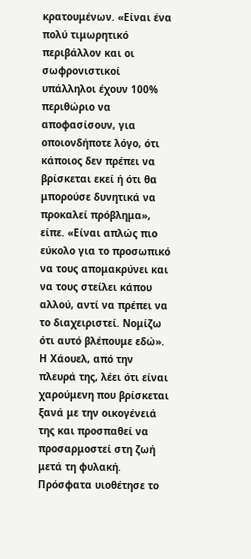κρατουμένων. «Είναι ένα πολύ τιμωρητικό περιβάλλον και οι σωφρονιστικοί υπάλληλοι έχουν 100% περιθώριο να αποφασίσουν, για οποιονδήποτε λόγο, ότι κάποιος δεν πρέπει να βρίσκεται εκεί ή ότι θα μπορούσε δυνητικά να προκαλεί πρόβλημα», είπε. «Είναι απλώς πιο εύκολο για το προσωπικό να τους απομακρύνει και να τους στείλει κάπου αλλού, αντί να πρέπει να το διαχειριστεί. Νομίζω ότι αυτό βλέπουμε εδώ».
Η Χάουελ, από την πλευρά της, λέει ότι είναι χαρούμενη που βρίσκεται ξανά με την οικογένειά της και προσπαθεί να προσαρμοστεί στη ζωή μετά τη φυλακή. Πρόσφατα υιοθέτησε το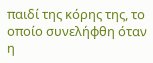παιδί της κόρης της, το οποίο συνελήφθη όταν η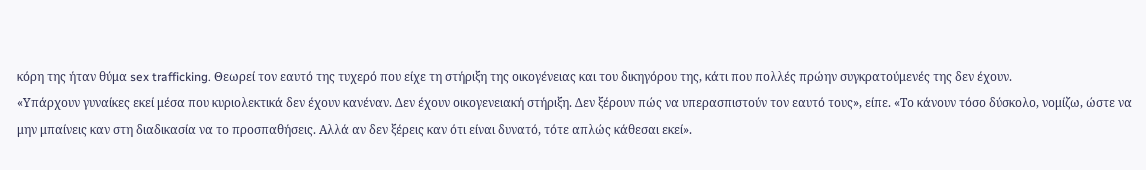κόρη της ήταν θύμα sex trafficking. Θεωρεί τον εαυτό της τυχερό που είχε τη στήριξη της οικογένειας και του δικηγόρου της, κάτι που πολλές πρώην συγκρατούμενές της δεν έχουν.
«Υπάρχουν γυναίκες εκεί μέσα που κυριολεκτικά δεν έχουν κανέναν. Δεν έχουν οικογενειακή στήριξη. Δεν ξέρουν πώς να υπερασπιστούν τον εαυτό τους», είπε. «Το κάνουν τόσο δύσκολο, νομίζω, ώστε να μην μπαίνεις καν στη διαδικασία να το προσπαθήσεις. Αλλά αν δεν ξέρεις καν ότι είναι δυνατό, τότε απλώς κάθεσαι εκεί».